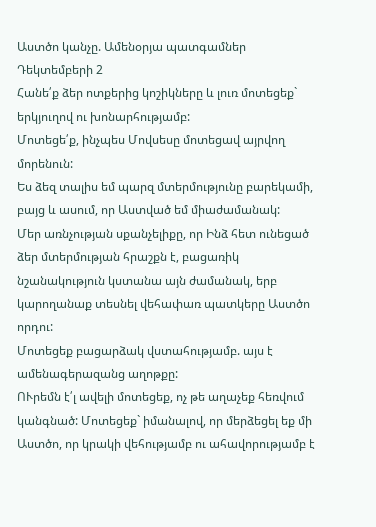Աստծո կանչը. Ամենօրյա պատգամներ
Դեկտեմբերի 2
Հանե՛ք ձեր ոտքերից կոշիկները և լուռ մոտեցեք` երկյուղով ու խոնարհությամբ:
Մոտեցե՛ք, ինչպես Մովսեսը մոտեցավ այրվող մորենուն:
Ես ձեզ տալիս եմ պարզ մտերմությունը բարեկամի, բայց և ասում, որ Աստված եմ միաժամանակ:
Մեր առնչության սքանչելիքը, որ Ինձ հետ ունեցած ձեր մտերմության հրաշքն է, բացառիկ նշանակություն կստանա այն ժամանակ, երբ կարողանաք տեսնել վեհափառ պատկերը Աստծո որդու:
Մոտեցեք բացարձակ վստահությամբ. այս է ամենագերազանց աղոթքը:
ՈՒրեմն է՛լ ավելի մոտեցեք, ոչ թե աղաչեք հեռվում կանգնած: Մոտեցեք` իմանալով, որ մերձեցել եք մի Աստծո, որ կրակի վեհությամբ ու ահավորությամբ է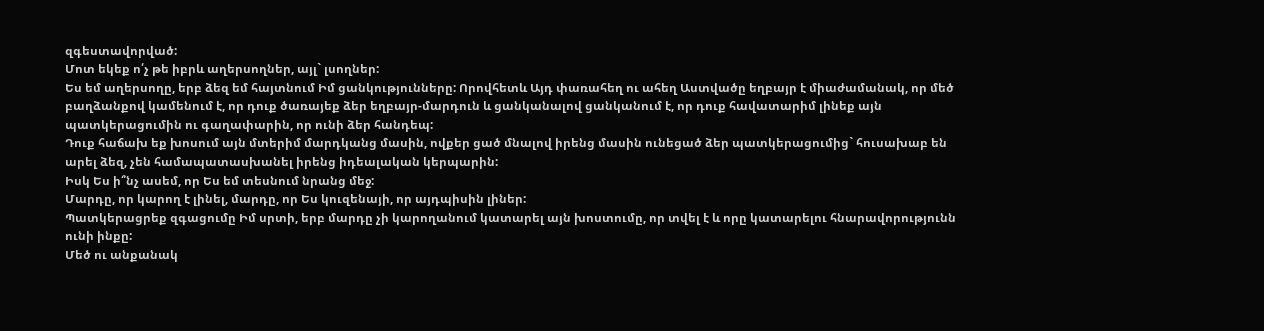զգեստավորված:
Մոտ եկեք ո՛չ թե իբրև աղերսողներ, այլ` լսողներ:
Ես եմ աղերսողը, երբ ձեզ եմ հայտնում Իմ ցանկությունները: Որովհետև Այդ փառահեղ ու ահեղ Աստվածը եղբայր է միաժամանակ, որ մեծ բաղձանքով կամենում է, որ դուք ծառայեք ձեր եղբայր-մարդուն և ցանկանալով ցանկանում է, որ դուք հավատարիմ լինեք այն պատկերացումին ու գաղափարին, որ ունի ձեր հանդեպ:
Դուք հաճախ եք խոսում այն մտերիմ մարդկանց մասին, ովքեր ցած մնալով իրենց մասին ունեցած ձեր պատկերացումից` հուսախաբ են արել ձեզ, չեն համապատասխանել իրենց իդեալական կերպարին:
Իսկ Ես ի՞նչ ասեմ, որ Ես եմ տեսնում նրանց մեջ:
Մարդը, որ կարող է լինել, մարդը, որ Ես կուզենայի, որ այդպիսին լիներ:
Պատկերացրեք զգացումը Իմ սրտի, երբ մարդը չի կարողանում կատարել այն խոստումը, որ տվել է և որը կատարելու հնարավորությունն ունի ինքը:
Մեծ ու անքանակ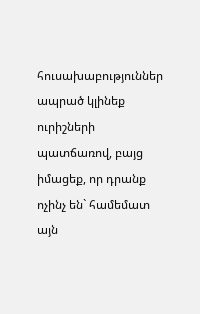հուսախաբություններ ապրած կլինեք ուրիշների պատճառով, բայց իմացեք, որ դրանք ոչինչ են` համեմատ այն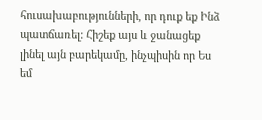հուսախաբությունների, որ դուք եք Ինձ պատճառել: Հիշեք այս և ջանացեք լինել այն բարեկամը, ինչպիսին որ Ես եմ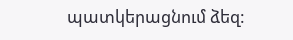պատկերացնում ձեզ: